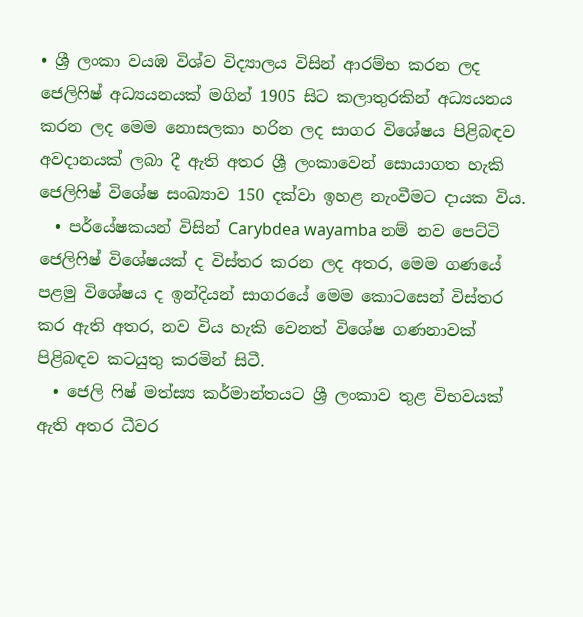• ශ්‍රී ලංකා වයඹ විශ්ව විද්‍යාලය විසින් ආරම්භ කරන ලද ජෙලිෆිෂ් අධ්‍යයනයක් මගින් 1905 සිට කලාතුරකින් අධ්‍යයනය කරන ලද මෙම නොසලකා හරින ලද සාගර විශේෂය පිළිබඳව අවදානයක් ලබා දී ඇති අතර ශ්‍රී ලංකාවෙන් සොයාගත හැකි ජෙලිෆිෂ් විශේෂ සංඛ්‍යාව 150 දක්වා ඉහළ නැංවීමට දායක විය.
  • පර්යේෂකයන් විසින් Carybdea wayamba නම් නව පෙට්ටි ජෙලිෆිෂ් විශේෂයක් ද විස්තර කරන ලද අතර, මෙම ගණයේ පළමු විශේෂය ද ඉන්දියන් සාගරයේ මෙම කොටසෙන් විස්තර කර ඇති අතර, නව විය හැකි වෙනත් විශේෂ ගණනාවක් පිළිබඳව කටයුතු කරමින් සිටී.
  • ජෙලි ෆිෂ් මත්ස්‍ය කර්මාන්තයට ශ්‍රී ලංකාව තුළ විභවයක් ඇති අතර ධීවර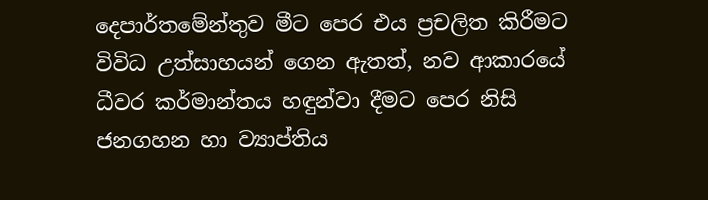දෙපාර්තමේන්තුව මීට පෙර එය ප්‍රචලිත කිරීමට විවිධ උත්සාහයන් ගෙන ඇතත්, නව ආකාරයේ ධීවර කර්මාන්තය හඳුන්වා දීමට පෙර නිසි ජනගහන හා ව්‍යාප්තිය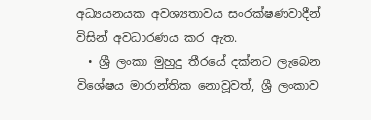අධ්‍යයනයක අවශ්‍යතාවය සංරක්ෂණවාදීන් විසින් අවධාරණය කර ඇත.
  • ශ්‍රී ලංකා මුහුදු තීරයේ දක්නට ලැබෙන විශේෂය මාරාන්තික නොවූවත්, ශ්‍රී ලංකාව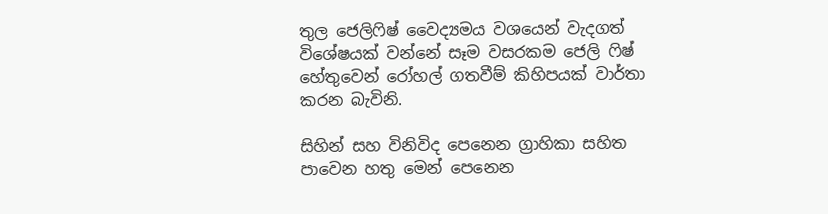තුල ජෙලිෆිෂ් වෛද්‍යමය වශයෙන් වැදගත් විශේෂයක් වන්නේ සෑම වසරකම ජෙලි ෆිෂ් හේතුවෙන් රෝහල් ගතවීම් කිහිපයක් වාර්තා කරන බැවිනි.

සිහින් සහ විනිවිද පෙනෙන ග්‍රාහිකා සහිත පාවෙන හතු මෙන් පෙනෙන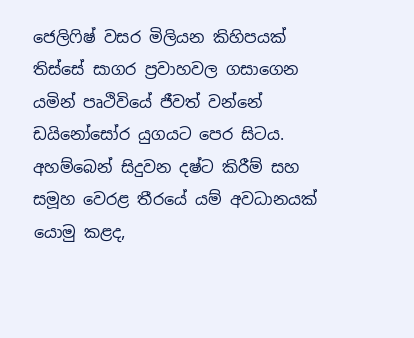ජෙලිෆිෂ් වසර මිලියන කිහිපයක් තිස්සේ සාගර ප්‍රවාහවල ගසාගෙන යමින් පෘථිවියේ ජීවත් වන්නේ ඩයිනෝසෝර යුගයට පෙර සිටය. අහම්බෙන් සිදුවන දෂ්ට කිරීම් සහ සමූහ වෙරළ තීරයේ යම් අවධානයක් යොමු කළද,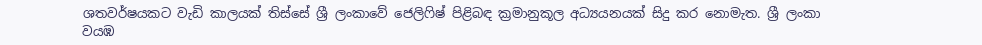ශතවර්ෂයකට වැඩි කාලයක් තිස්සේ ශ්‍රී ලංකාවේ ජෙලිෆිෂ් පිළිබඳ ක්‍රමානුකූල අධ්‍යයනයක් සිදු කර නොමැත. ශ්‍රී ලංකා වයඹ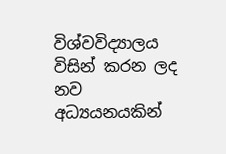විශ්වවිද්‍යාලය විසින් කරන ලද නව අධ්‍යයනයකින්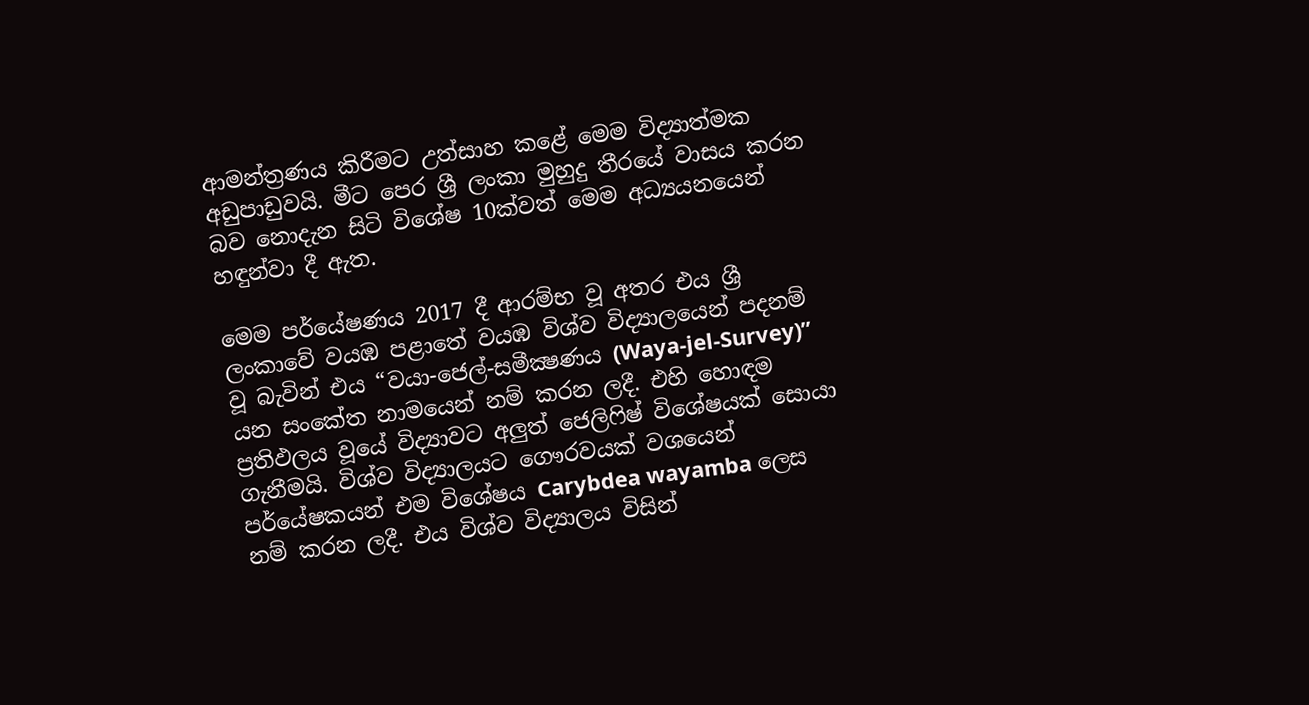ආමන්ත්‍රණය කිරීමට උත්සාහ කළේ මෙම විද්‍යාත්මක අඩුපාඩුවයි. මීට පෙර ශ්‍රී ලංකා මුහුදු තීරයේ වාසය කරන බව නොදැන සිටි විශේෂ 10ක්වත් මෙම අධ්‍යයනයෙන් හඳුන්වා දී ඇත.

මෙම පර්යේෂණය 2017 දී ආරම්භ වූ අතර එය ශ්‍රී ලංකාවේ වයඹ පළාතේ වයඹ විශ්ව විද්‍යාලයෙන් පදනම් වූ බැවින් එය “වයා-ජෙල්-සමීක්‍ෂණය (Waya-jel-Survey)” යන සංකේත නාමයෙන් නම් කරන ලදී. එහි හොඳම ප්‍රතිඵලය වූයේ විද්‍යාවට අලුත් ජෙලිෆිෂ් විශේෂයක් සොයා ගැනීමයි. විශ්ව විද්‍යාලයට ගෞරවයක් වශයෙන් පර්යේෂකයන් එම විශේෂය Carybdea wayamba ලෙස නම් කරන ලදී. එය විශ්ව විද්‍යාලය විසින්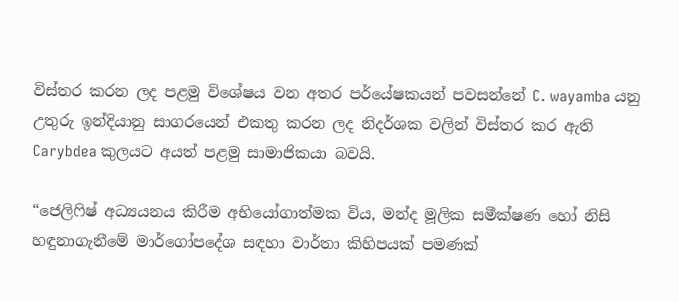විස්තර කරන ලද පළමු විශේෂය වන අතර පර්යේෂකයන් පවසන්නේ C. wayamba යනු උතුරු ඉන්දියානු සාගරයෙන් එකතු කරන ලද නිදර්ශක වලින් විස්තර කර ඇති Carybdea කුලයට අයත් පළමු සාමාජිකයා බවයි.

“ජෙලිෆිෂ් අධ්‍යයනය කිරීම අභියෝගාත්මක විය, මන්ද මූලික සමීක්ෂණ හෝ නිසි හඳුනාගැනීමේ මාර්ගෝපදේශ සඳහා වාර්තා කිහිපයක් පමණක්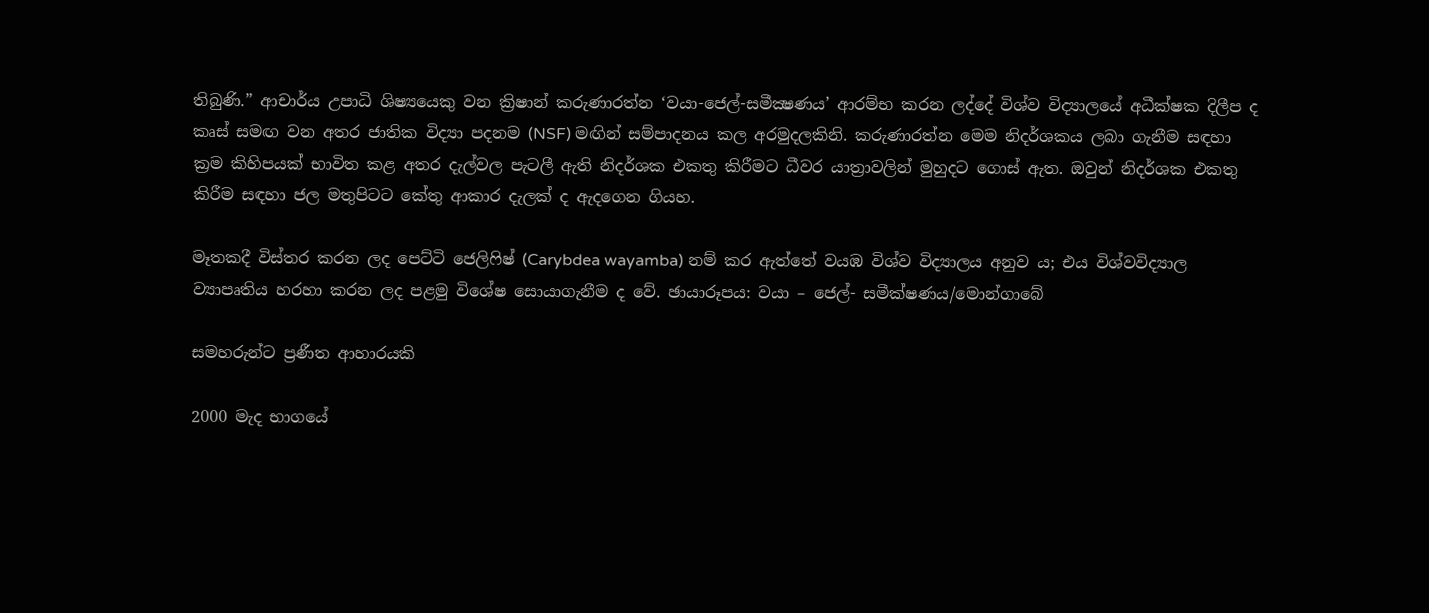තිබුණි.” ආචාර්ය උපාධි ශිෂ්‍යයෙකු වන ක්‍රිෂාන් කරුණාරත්න ‘වයා-ජෙල්-සමීක්‍ෂණය’ ආරම්භ කරන ලද්දේ විශ්ව විද්‍යාලයේ අධීක්ෂක දිලීප ද කෘස් සමඟ වන අතර ජාතික විද්‍යා පදනම (NSF) මඟින් සම්පාදනය කල අරමුදලකිනි. කරුණාරත්න මෙම නිදර්ශකය ලබා ගැනීම සඳහා ක්‍රම කිහිපයක් භාවිත කළ අතර දැල්වල පැටලී ඇති නිදර්ශක එකතු කිරීමට ධීවර යාත්‍රාවලින් මුහුදට ගොස් ඇත. ඔවුන් නිදර්ශක එකතු කිරීම සඳහා ජල මතුපිටට කේතු ආකාර දැලක් ද ඇදගෙන ගියහ.

මෑතකදී විස්තර කරන ලද පෙට්ටි ජෙලිෆිෂ් (Carybdea wayamba) නම් කර ඇත්තේ වයඹ විශ්ව විද්‍යාලය අනුව ය; එය විශ්වවිද්‍යාල ව්‍යාපෘතිය හරහා කරන ලද පළමු විශේෂ සොයාගැනීම ද වේ. ඡායාරූපය: වයා – ජෙල්- සමීක්ෂණය/මොන්ගාබේ

සමහරුන්ට ප්‍රණීත ආහාරයකි

2000 මැද භාගයේ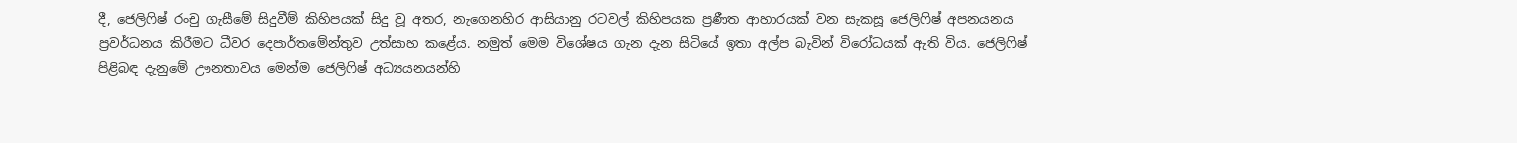දී, ජෙලිෆිෂ් රංචු ගැසීමේ සිදුවීම් කිහිපයක් සිදු වූ අතර, නැගෙනහිර ආසියානු රටවල් කිහිපයක ප්‍රණීත ආහාරයක් වන සැකසූ ජෙලිෆිෂ් අපනයනය ප්‍රවර්ධනය කිරීමට ධීවර දෙපාර්තමේන්තුව උත්සාහ කළේය. නමුත් මෙම විශේෂය ගැන දැන සිටියේ ඉතා අල්ප බැවින් විරෝධයක් ඇති විය. ජෙලිෆිෂ් පිළිබඳ දැනුමේ ඌනතාවය මෙන්ම ජෙලිෆිෂ් අධ්‍යයනයන්හි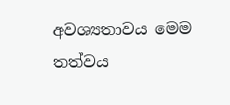අවශ්‍යතාවය මෙම තත්වය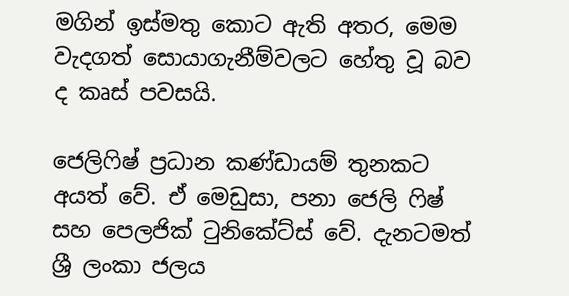මගින් ඉස්මතු කොට ඇති අතර, මෙම වැදගත් සොයාගැනීම්වලට හේතු වූ බව ද කෘස් පවසයි.

ජෙලිෆිෂ් ප්‍රධාන කණ්ඩායම් තුනකට අයත් වේ. ඒ මෙඩුසා, පනා ජෙලි ෆිෂ් සහ පෙලජික් ටුනිකේට්ස් වේ. දැනටමත් ශ්‍රී ලංකා ජලය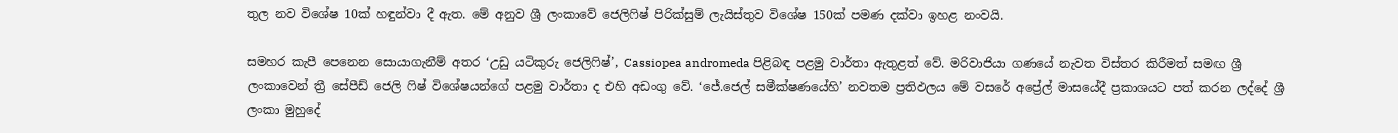තුල නව විශේෂ 10ක් හඳුන්වා දී ඇත. මේ අනුව ශ්‍රී ලංකාවේ ජෙලිෆිෂ් පිරික්සුම් ලැයිස්තුව විශේෂ 150ක් පමණ දක්වා ඉහළ නංවයි.

සමහර කැපී පෙනෙන සොයාගැනීම් අතර ‘උඩු යටිකුරු ජෙලිෆිෂ්’, Cassiopea andromeda පිළිබඳ පළමු වාර්තා ඇතුළත් වේ. මරිවාජියා ගණයේ නැවත විස්තර කිරීමත් සමඟ ශ්‍රී ලංකාවෙන් ත්‍රී සේපීඩ් ජෙලි ෆිෂ් විශේෂයන්ගේ පළමු වාර්තා ද එහි අඩංගු වේ. ‘ජේ.ජෙල් සමීක්ෂණයේහි’ නවතම ප්‍රතිඵලය මේ වසරේ අප්‍රේල් මාසයේදී ප්‍රකාශයට පත් කරන ලද්දේ ශ්‍රී ලංකා මුහුදේ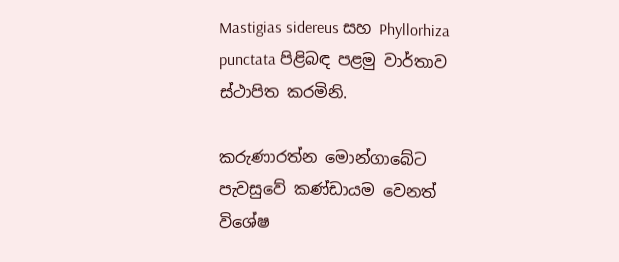Mastigias sidereus සහ Phyllorhiza punctata පිළිබඳ පළමු වාර්තාව ස්ථාපිත කරමිනි.

කරුණාරත්න මොන්ගාබේට පැවසුවේ කණ්ඩායම වෙනත් විශේෂ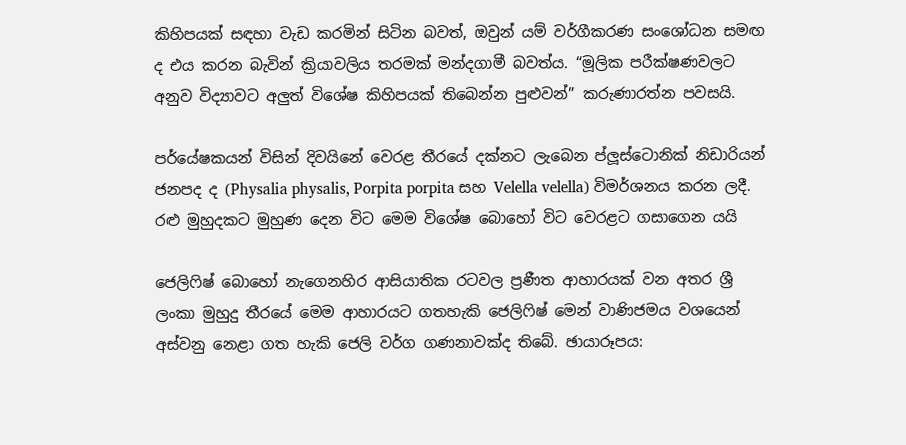කිහිපයක් සඳහා වැඩ කරමින් සිටින බවත්, ඔවුන් යම් වර්ගීකරණ සංශෝධන සමඟ ද එය කරන බැවින් ක්‍රියාවලිය තරමක් මන්දගාමී බවත්ය. “මූලික පරීක්ෂණවලට අනුව විද්‍යාවට අලුත් විශේෂ කිහිපයක් තිබෙන්න පුළුවන්” කරුණාරත්න පවසයි.

පර්යේෂකයන් විසින් දිවයිනේ වෙරළ තීරයේ දක්නට ලැබෙන ප්ලූස්ටොනික් නිඩාරියන් ජනපද ද (Physalia physalis, Porpita porpita සහ Velella velella) විමර්ශනය කරන ලදී. රළු මුහුදකට මුහුණ දෙන විට මෙම විශේෂ බොහෝ විට වෙරළට ගසාගෙන යයි

ජෙලිෆිෂ් බොහෝ නැගෙනහිර ආසියාතික රටවල ප්‍රණීත ආහාරයක් වන අතර ශ්‍රී ලංකා මුහුදු තීරයේ මෙම ආහාරයට ගතහැකි ජෙලිෆිෂ් මෙන් වාණිජමය වශයෙන් අස්වනු නෙළා ගත හැකි ජෙලි වර්ග ගණනාවක්ද තිබේ. ඡායාරූපය: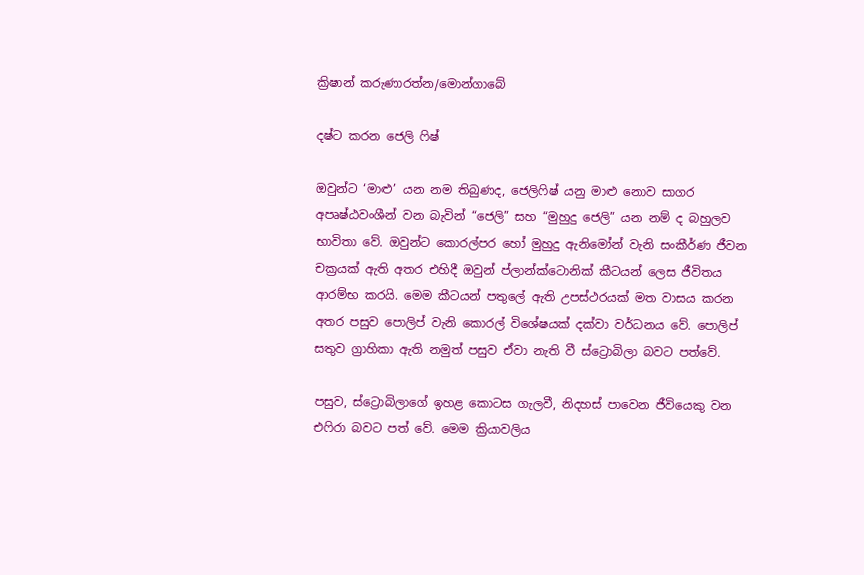ක්‍රිෂාන් කරුණාරත්න/මොන්ගාබේ

දෂ්ට කරන ජෙලි ෆිෂ්

ඔවුන්ට ‘මාළු’ යන නම තිබුණද, ජෙලිෆිෂ් යනු මාළු නොව සාගර අපෘෂ්ඨවංශීන් වන බැවින් “ජෙලි” සහ “මුහුදු ජෙලි” යන නම් ද බහුලව භාවිතා වේ. ඔවුන්ට කොරල්පර හෝ මුහුදු ඇනිමෝන් වැනි සංකීර්ණ ජීවන චක්‍රයක් ඇති අතර එහිදී ඔවුන් ප්ලාන්ක්ටොනික් කීටයන් ලෙස ජීවිතය ආරම්භ කරයි. මෙම කීටයන් පතුලේ ඇති උපස්ථරයක් මත වාසය කරන අතර පසුව පොලිප් වැනි කොරල් විශේෂයක් දක්වා වර්ධනය වේ. පොලිප් සතුව ග්‍රාහිකා ඇති නමුත් පසුව ඒවා නැති වී ස්ට්‍රොබිලා බවට පත්වේ.

පසුව, ස්ට්‍රොබිලාගේ ඉහළ කොටස ගැලවී, නිදහස් පාවෙන ජීවියෙකු වන එෆිරා බවට පත් වේ. මෙම ක්‍රියාවලිය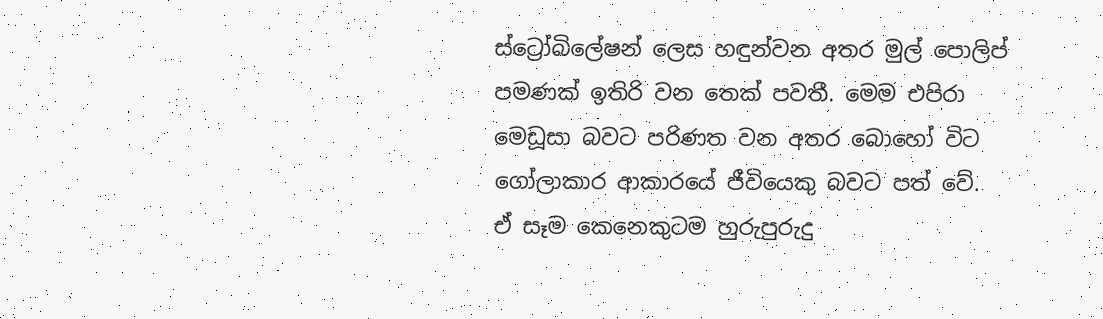ස්ට්‍රෝබිලේෂන් ලෙස හඳුන්වන අතර මුල් පොලිප් පමණක් ඉතිරි වන තෙක් පවතී. මෙම එපිරා මෙඩූසා බවට පරිණත වන අතර බොහෝ විට ගෝලාකාර ආකාරයේ ජීවියෙකු බවට පත් වේ. ඒ සෑම කෙනෙකුටම හුරුපුරුදු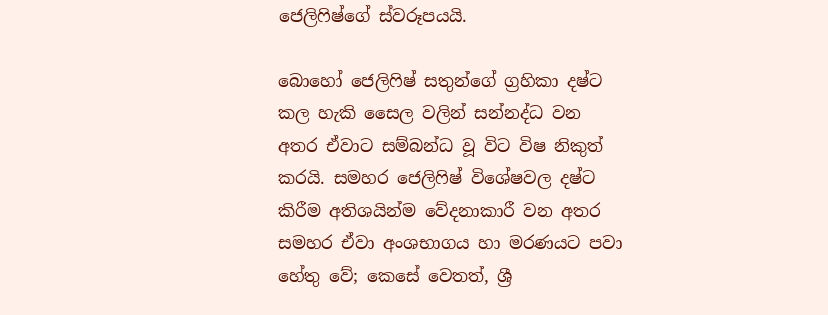ජෙලිෆිෂ්ගේ ස්වරූපයයි.

බොහෝ ජෙලිෆිෂ් සතුන්ගේ ග්‍රහිකා දෂ්ට කල හැකි සෛල වලින් සන්නද්ධ වන අතර ඒවාට සම්බන්ධ වූ විට විෂ නිකුත් කරයි. සමහර ජෙලිෆිෂ් විශේෂවල දෂ්ට කිරීම අතිශයින්ම වේදනාකාරී වන අතර සමහර ඒවා අංශභාගය හා මරණයට පවා හේතු වේ; කෙසේ වෙතත්, ශ්‍රී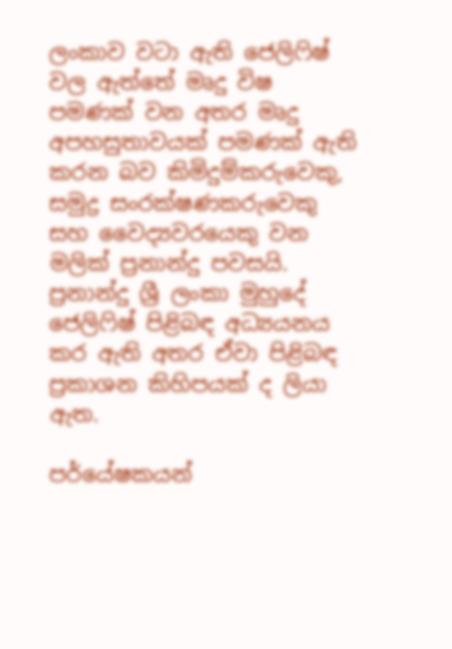ලංකාව වටා ඇති ජෙලිෆිෂ් වල ඇත්තේ මෘදු විෂ පමණක් වන අතර මෘදු අපහසුතාවයක් පමණක් ඇති කරන බව කිමිදුම්කරුවෙකු, සමුද්‍ර සංරක්ෂණකරුවෙකු සහ වෛද්‍යවරයෙකු වන මලික් ප්‍රනාන්දු පවසයි. ප්‍රනාන්දු ශ්‍රී ලංකා මුහුදේ ජෙලිෆිෂ් පිළිබඳ අධ්‍යයනය කර ඇති අතර ඒවා පිළිබඳ ප්‍රකාශන කිහිපයක් ද ලියා ඇත.

පර්යේෂකයන්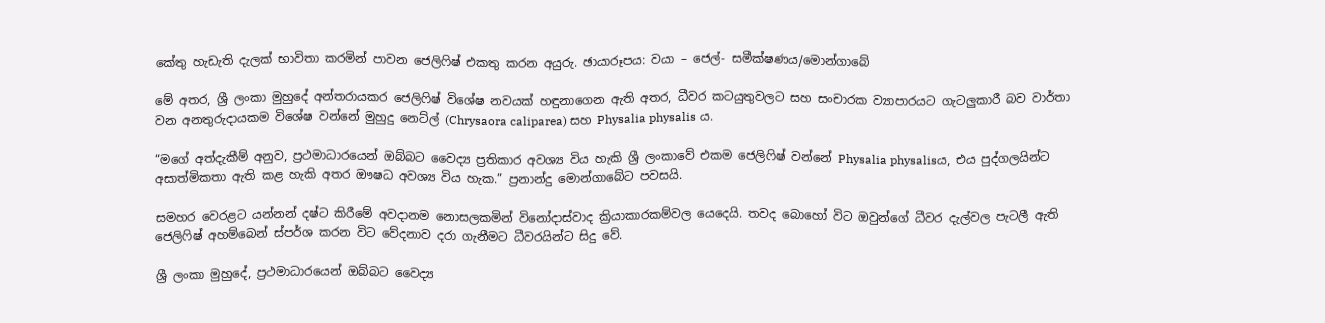කේතු හැඩැති දැලක් භාවිතා කරමින් පාවන ජෙලිෆිෂ් එකතු කරන අයුරු. ඡායාරූපය: වයා – ජෙල්- සමීක්ෂණය/මොන්ගාබේ

මේ අතර, ශ්‍රී ලංකා මුහුදේ අන්තරායකර ජෙලිෆිෂ් විශේෂ නවයක් හඳුනාගෙන ඇති අතර, ධීවර කටයුතුවලට සහ සංචාරක ව්‍යාපාරයට ගැටලුකාරී බව වාර්තා වන අනතුරුදායකම විශේෂ වන්නේ මුහුදු නෙට්ල් (Chrysaora caliparea) සහ Physalia physalis ය.

“මගේ අත්දැකීම් අනුව, ප්‍රථමාධාරයෙන් ඔබ්බට වෛද්‍ය ප්‍රතිකාර අවශ්‍ය විය හැකි ශ්‍රී ලංකාවේ එකම ජෙලිෆිෂ් වන්නේ Physalia physalisය, එය පුද්ගලයින්ට අසාත්මිකතා ඇති කළ හැකි අතර ඖෂධ අවශ්‍ය විය හැක.” ප්‍රනාන්දු මොන්ගාබේට පවසයි.

සමහර වෙරළට යන්නන් දෂ්ට කිරීමේ අවදානම නොසලකමින් විනෝදාස්වාද ක්‍රියාකාරකම්වල යෙදෙයි. තවද බොහෝ විට ඔවුන්ගේ ධීවර දැල්වල පැටලී ඇති ජෙලිෆිෂ් අහම්බෙන් ස්පර්ශ කරන විට වේදනාව දරා ගැනීමට ධීවරයින්ට සිදු වේ.

ශ්‍රී ලංකා මුහුදේ, ප්‍රථමාධාරයෙන් ඔබ්බට වෛද්‍ය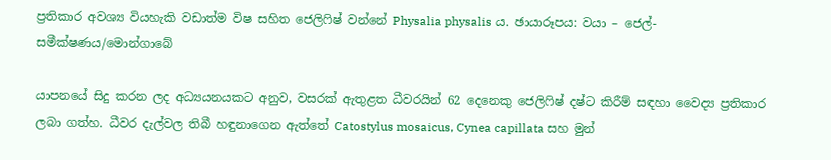ප්‍රතිකාර අවශ්‍ය වියහැකි වඩාත්ම විෂ සහිත ජෙලිෆිෂ් වන්නේ Physalia physalis ය. ඡායාරූපය: වයා – ජෙල්- සමීක්ෂණය/මොන්ගාබේ

යාපනයේ සිදු කරන ලද අධ්‍යයනයකට අනුව, වසරක් ඇතුළත ධීවරයින් 62 දෙනෙකු ජෙලිෆිෂ් දෂ්ට කිරීම් සඳහා වෛද්‍ය ප්‍රතිකාර ලබා ගත්හ. ධීවර දැල්වල තිබී හඳුනාගෙන ඇත්තේ Catostylus mosaicus, Cynea capillata සහ මුන්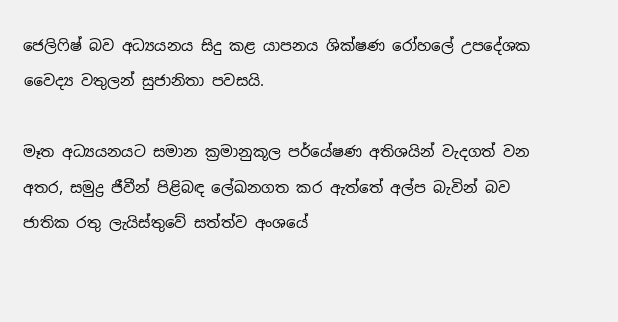ජෙලිෆිෂ් බව අධ්‍යයනය සිදු කළ යාපනය ශික්ෂණ රෝහලේ උපදේශක වෛද්‍ය වතුලන් සුජානිතා පවසයි.

මෑත අධ්‍යයනයට සමාන ක්‍රමානුකූල පර්යේෂණ අතිශයින් වැදගත් වන අතර, සමුද්‍ර ජීවීන් පිළිබඳ ලේඛනගත කර ඇත්තේ අල්ප බැවින් බව ජාතික රතු ලැයිස්තුවේ සත්ත්ව අංශයේ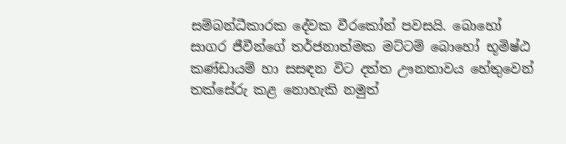සම්බන්ධීකාරක දේවක වීරකෝන් පවසයි. බොහෝ සාගර ජීවීන්ගේ තර්ජනාත්මක මට්ටම් බොහෝ භූමිෂ්ඨ කණ්ඩායම් හා සසඳන විට දත්ත ඌනතාවය හේතුවෙන් තක්සේරු කළ නොහැකි නමුත්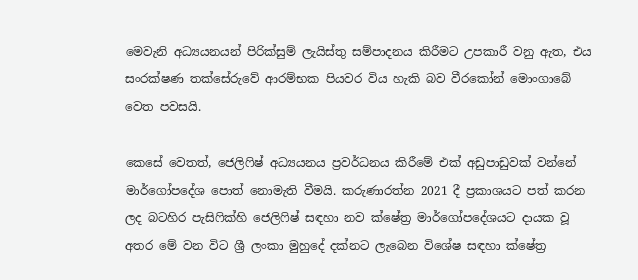මෙවැනි අධ්‍යයනයන් පිරික්සුම් ලැයිස්තු සම්පාදනය කිරීමට උපකාරී වනු ඇත, එය සංරක්ෂණ තක්සේරුවේ ආරම්භක පියවර විය හැකි බව වීරකෝන් මොංගාබේ වෙත පවසයි.

කෙසේ වෙතත්, ජෙලිෆිෂ් අධ්‍යයනය ප්‍රවර්ධනය කිරීමේ එක් අඩුපාඩුවක් වන්නේ මාර්ගෝපදේශ පොත් නොමැති වීමයි. කරුණාරත්න 2021 දී ප්‍රකාශයට පත් කරන ලද බටහිර පැසිෆික්හි ජෙලිෆිෂ් සඳහා නව ක්ෂේත්‍ර මාර්ගෝපදේශයට දායක වූ අතර මේ වන විට ශ්‍රී ලංකා මුහුදේ දක්නට ලැබෙන විශේෂ සඳහා ක්ෂේත්‍ර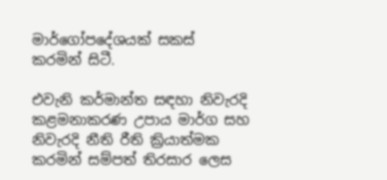මාර්ගෝපදේශයක් සකස් කරමින් සිටී.

එවැනි කර්මාන්ත සඳහා නිවැරදි කළමනාකරණ උපාය මාර්ග සහ නිවැරදි නීති රීති ක්‍රියාත්මක කරමින් සම්පත් තිරසාර ලෙස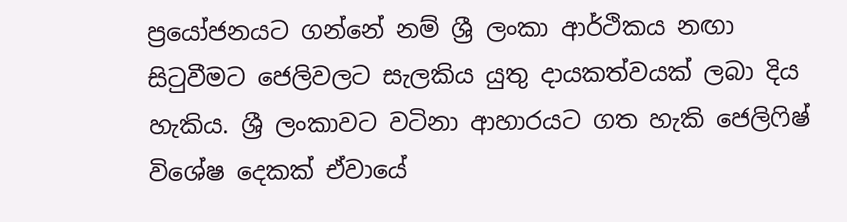ප්‍රයෝජනයට ගන්නේ නම් ශ්‍රී ලංකා ආර්ථිකය නඟා සිටුවීමට ජෙලිවලට සැලකිය යුතු දායකත්වයක් ලබා දිය හැකිය. ශ්‍රී ලංකාවට වටිනා ආහාරයට ගත හැකි ජෙලිෆිෂ් විශේෂ දෙකක් ඒවායේ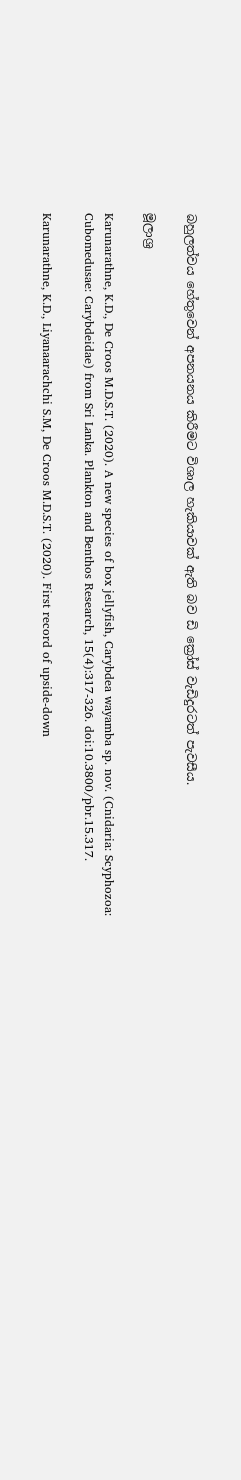බහුලත්වය හේතුවෙන් අපනයනය කිරීමට විශාල හැකියාවක් ඇති බව ඩි ක්‍රෝස් වැඩිදුරටත් පැවසීය.

මූලාශ්‍ර

Karunarathne, K.D., De Croos M.D.S.T. (2020). A new species of box jellyfish, Carybdea wayamba sp. nov. (Cnidaria: Scyphozoa: Cubomedusae: Carybdeidae) from Sri Lanka. Plankton and Benthos Research, 15(4):317-326. doi:10.3800/pbr.15.317.

Karunarathne, K.D., Liyanaarachchi S.M, De Croos M.D.S.T. (2020). First record of upside-down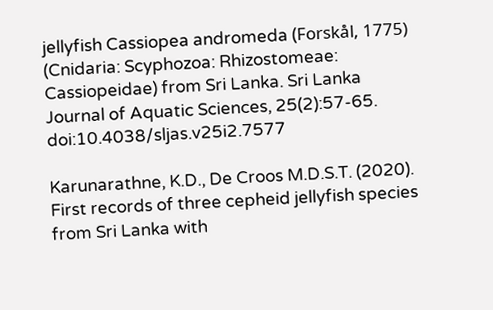jellyfish Cassiopea andromeda (Forskål, 1775) (Cnidaria: Scyphozoa: Rhizostomeae: Cassiopeidae) from Sri Lanka. Sri Lanka Journal of Aquatic Sciences, 25(2):57-65. doi:10.4038/sljas.v25i2.7577

Karunarathne, K.D., De Croos M.D.S.T. (2020). First records of three cepheid jellyfish species from Sri Lanka with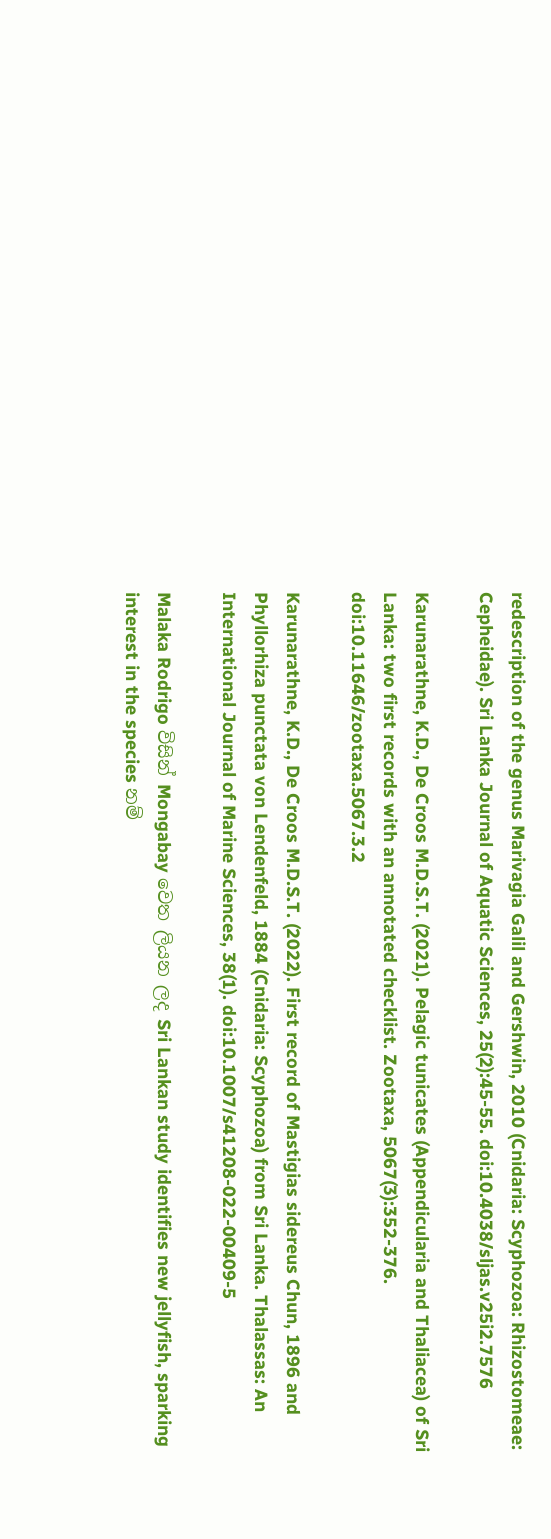redescription of the genus Marivagia Galil and Gershwin, 2010 (Cnidaria: Scyphozoa: Rhizostomeae: Cepheidae). Sri Lanka Journal of Aquatic Sciences, 25(2):45-55. doi:10.4038/sljas.v25i2.7576

Karunarathne, K.D., De Croos M.D.S.T. (2021). Pelagic tunicates (Appendicularia and Thaliacea) of Sri Lanka: two first records with an annotated checklist. Zootaxa, 5067(3):352-376. doi:10.11646/zootaxa.5067.3.2

Karunarathne, K.D., De Croos M.D.S.T. (2022). First record of Mastigias sidereus Chun, 1896 and Phyllorhiza punctata von Lendenfeld, 1884 (Cnidaria: Scyphozoa) from Sri Lanka. Thalassas: An International Journal of Marine Sciences, 38(1). doi:10.1007/s41208-022-00409-5

Malaka Rodrigo විසින් Mongabay වෙත ලියන ලද Sri Lankan study identifies new jellyfish, sparking interest in the species නම්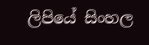ලිපියේ සිංහල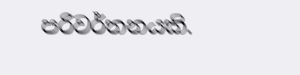පරිවර්තනයකි.